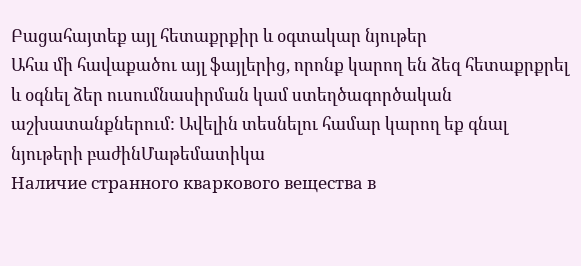Բացահայտեք այլ հետաքրքիր և օգտակար նյութեր
Ահա մի հավաքածու այլ ֆայլերից, որոնք կարող են ձեզ հետաքրքրել և օգնել ձեր ուսումնասիրման կամ ստեղծագործական աշխատանքներում: Ավելին տեսնելու համար կարող եք գնալ նյութերի բաժինՄաթեմատիկա
Наличие странного кваркового вещества в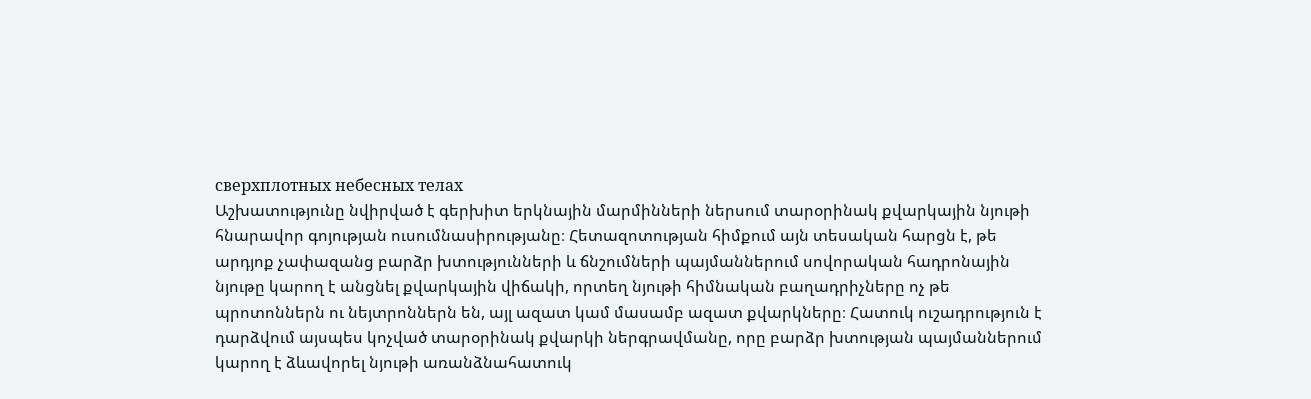сверхплотных небесных телах
Աշխատությունը նվիրված է գերխիտ երկնային մարմինների ներսում տարօրինակ քվարկային նյութի հնարավոր գոյության ուսումնասիրությանը։ Հետազոտության հիմքում այն տեսական հարցն է, թե արդյոք չափազանց բարձր խտությունների և ճնշումների պայմաններում սովորական հադրոնային նյութը կարող է անցնել քվարկային վիճակի, որտեղ նյութի հիմնական բաղադրիչները ոչ թե պրոտոններն ու նեյտրոններն են, այլ ազատ կամ մասամբ ազատ քվարկները։ Հատուկ ուշադրություն է դարձվում այսպես կոչված տարօրինակ քվարկի ներգրավմանը, որը բարձր խտության պայմաններում կարող է ձևավորել նյութի առանձնահատուկ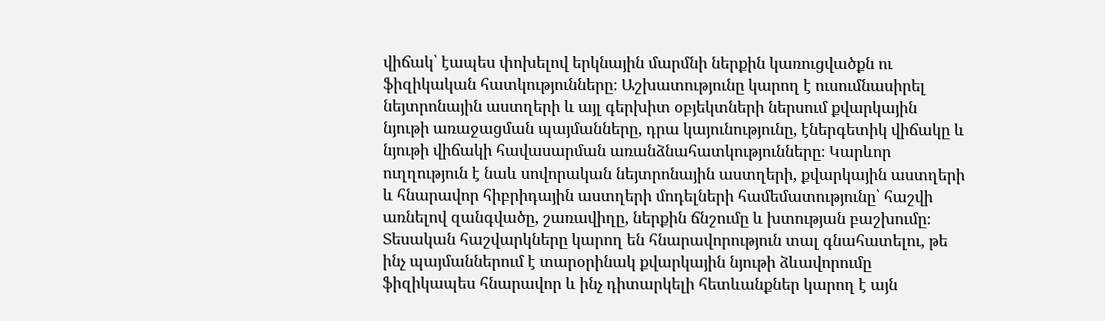վիճակ՝ էապես փոխելով երկնային մարմնի ներքին կառուցվածքն ու ֆիզիկական հատկությունները։ Աշխատությունը կարող է ուսումնասիրել նեյտրոնային աստղերի և այլ գերխիտ օբյեկտների ներսում քվարկային նյութի առաջացման պայմանները, դրա կայունությունը, էներգետիկ վիճակը և նյութի վիճակի հավասարման առանձնահատկությունները։ Կարևոր ուղղություն է նաև սովորական նեյտրոնային աստղերի, քվարկային աստղերի և հնարավոր հիբրիդային աստղերի մոդելների համեմատությունը՝ հաշվի առնելով զանգվածը, շառավիղը, ներքին ճնշումը և խտության բաշխումը։ Տեսական հաշվարկները կարող են հնարավորություն տալ գնահատելու, թե ինչ պայմաններում է տարօրինակ քվարկային նյութի ձևավորումը ֆիզիկապես հնարավոր և ինչ դիտարկելի հետևանքներ կարող է այն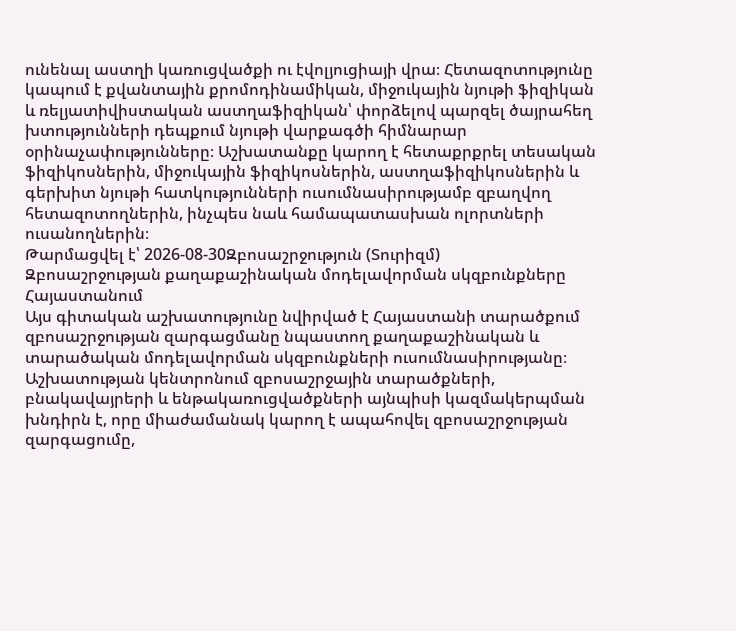ունենալ աստղի կառուցվածքի ու էվոլյուցիայի վրա։ Հետազոտությունը կապում է քվանտային քրոմոդինամիկան, միջուկային նյութի ֆիզիկան և ռելյատիվիստական աստղաֆիզիկան՝ փորձելով պարզել ծայրահեղ խտությունների դեպքում նյութի վարքագծի հիմնարար օրինաչափությունները։ Աշխատանքը կարող է հետաքրքրել տեսական ֆիզիկոսներին, միջուկային ֆիզիկոսներին, աստղաֆիզիկոսներին և գերխիտ նյութի հատկությունների ուսումնասիրությամբ զբաղվող հետազոտողներին, ինչպես նաև համապատասխան ոլորտների ուսանողներին։
Թարմացվել է՝ 2026-08-30Զբոսաշրջություն (Տուրիզմ)
Զբոսաշրջության քաղաքաշինական մոդելավորման սկզբունքները Հայաստանում
Այս գիտական աշխատությունը նվիրված է Հայաստանի տարածքում զբոսաշրջության զարգացմանը նպաստող քաղաքաշինական և տարածական մոդելավորման սկզբունքների ուսումնասիրությանը։ Աշխատության կենտրոնում զբոսաշրջային տարածքների, բնակավայրերի և ենթակառուցվածքների այնպիսի կազմակերպման խնդիրն է, որը միաժամանակ կարող է ապահովել զբոսաշրջության զարգացումը,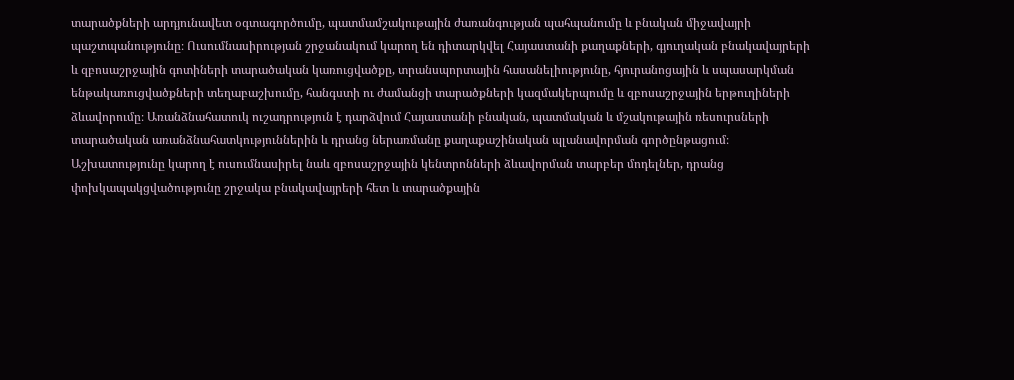տարածքների արդյունավետ օգտագործումը, պատմամշակութային ժառանգության պահպանումը և բնական միջավայրի պաշտպանությունը։ Ուսումնասիրության շրջանակում կարող են դիտարկվել Հայաստանի քաղաքների, գյուղական բնակավայրերի և զբոսաշրջային գոտիների տարածական կառուցվածքը, տրանսպորտային հասանելիությունը, հյուրանոցային և սպասարկման ենթակառուցվածքների տեղաբաշխումը, հանգստի ու ժամանցի տարածքների կազմակերպումը և զբոսաշրջային երթուղիների ձևավորումը։ Առանձնահատուկ ուշադրություն է դարձվում Հայաստանի բնական, պատմական և մշակութային ռեսուրսների տարածական առանձնահատկություններին և դրանց ներառմանը քաղաքաշինական պլանավորման գործընթացում։ Աշխատությունը կարող է ուսումնասիրել նաև զբոսաշրջային կենտրոնների ձևավորման տարբեր մոդելներ, դրանց փոխկապակցվածությունը շրջակա բնակավայրերի հետ և տարածքային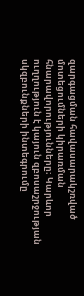զարգացման հավասարակշռված մոտեցումների կիրառման հնարավորությունները։ Կարևոր ուղղություն է կայուն զբոսաշրջության սկզբունքների ինտեգրումը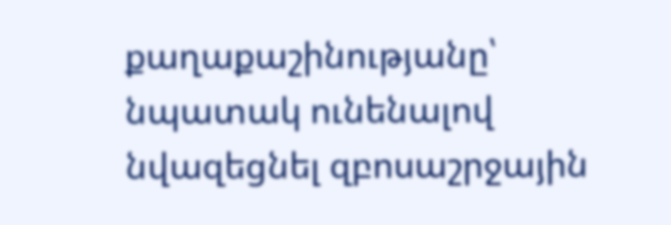քաղաքաշինությանը՝ նպատակ ունենալով նվազեցնել զբոսաշրջային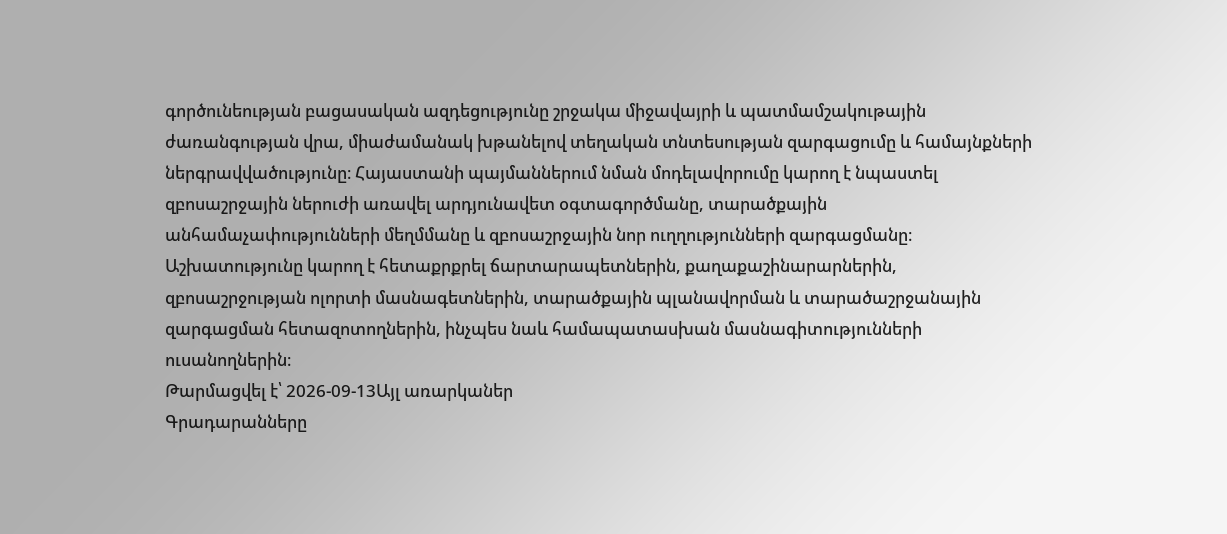գործունեության բացասական ազդեցությունը շրջակա միջավայրի և պատմամշակութային ժառանգության վրա, միաժամանակ խթանելով տեղական տնտեսության զարգացումը և համայնքների ներգրավվածությունը։ Հայաստանի պայմաններում նման մոդելավորումը կարող է նպաստել զբոսաշրջային ներուժի առավել արդյունավետ օգտագործմանը, տարածքային անհամաչափությունների մեղմմանը և զբոսաշրջային նոր ուղղությունների զարգացմանը։ Աշխատությունը կարող է հետաքրքրել ճարտարապետներին, քաղաքաշինարարներին, զբոսաշրջության ոլորտի մասնագետներին, տարածքային պլանավորման և տարածաշրջանային զարգացման հետազոտողներին, ինչպես նաև համապատասխան մասնագիտությունների ուսանողներին։
Թարմացվել է՝ 2026-09-13Այլ առարկաներ
Գրադարանները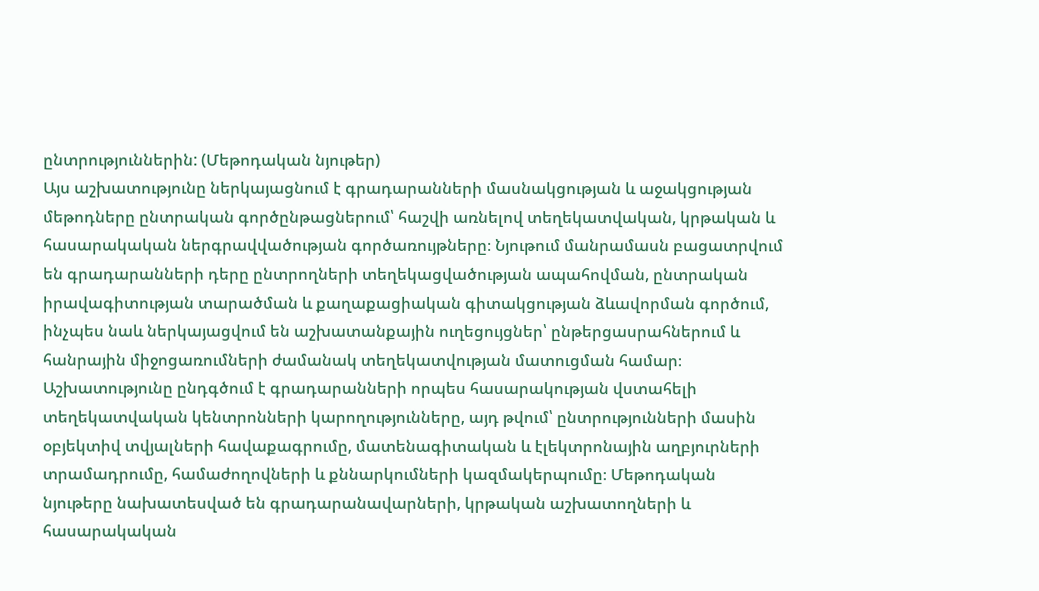ընտրություններին: (Մեթոդական նյութեր)
Այս աշխատությունը ներկայացնում է գրադարանների մասնակցության և աջակցության մեթոդները ընտրական գործընթացներում՝ հաշվի առնելով տեղեկատվական, կրթական և հասարակական ներգրավվածության գործառույթները։ Նյութում մանրամասն բացատրվում են գրադարանների դերը ընտրողների տեղեկացվածության ապահովման, ընտրական իրավագիտության տարածման և քաղաքացիական գիտակցության ձևավորման գործում, ինչպես նաև ներկայացվում են աշխատանքային ուղեցույցներ՝ ընթերցասրահներում և հանրային միջոցառումների ժամանակ տեղեկատվության մատուցման համար։ Աշխատությունը ընդգծում է գրադարանների որպես հասարակության վստահելի տեղեկատվական կենտրոնների կարողությունները, այդ թվում՝ ընտրությունների մասին օբյեկտիվ տվյալների հավաքագրումը, մատենագիտական և էլեկտրոնային աղբյուրների տրամադրումը, համաժողովների և քննարկումների կազմակերպումը։ Մեթոդական նյութերը նախատեսված են գրադարանավարների, կրթական աշխատողների և հասարակական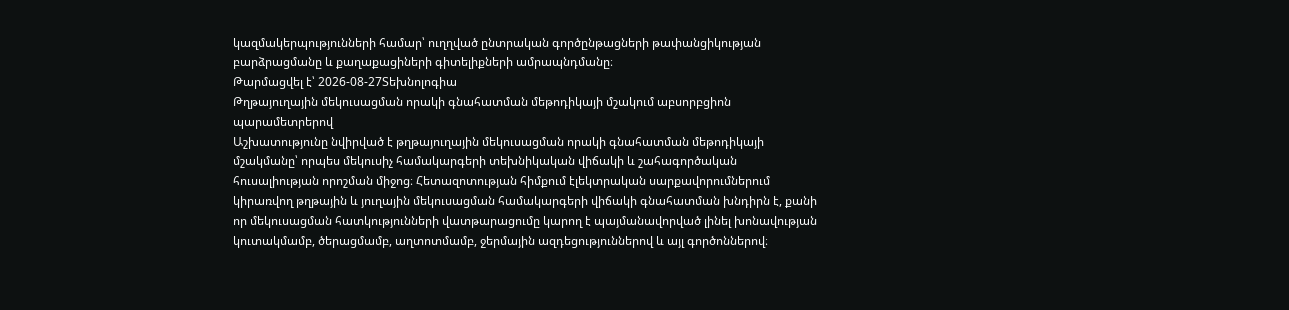կազմակերպությունների համար՝ ուղղված ընտրական գործընթացների թափանցիկության բարձրացմանը և քաղաքացիների գիտելիքների ամրապնդմանը։
Թարմացվել է՝ 2026-08-27Տեխնոլոգիա
Թղթայուղային մեկուսացման որակի գնահատման մեթոդիկայի մշակում աբսորբցիոն պարամետրերով
Աշխատությունը նվիրված է թղթայուղային մեկուսացման որակի գնահատման մեթոդիկայի մշակմանը՝ որպես մեկուսիչ համակարգերի տեխնիկական վիճակի և շահագործական հուսալիության որոշման միջոց։ Հետազոտության հիմքում էլեկտրական սարքավորումներում կիրառվող թղթային և յուղային մեկուսացման համակարգերի վիճակի գնահատման խնդիրն է, քանի որ մեկուսացման հատկությունների վատթարացումը կարող է պայմանավորված լինել խոնավության կուտակմամբ, ծերացմամբ, աղտոտմամբ, ջերմային ազդեցություններով և այլ գործոններով։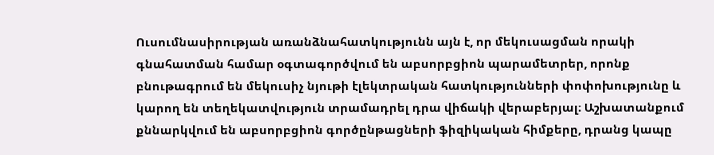Ուսումնասիրության առանձնահատկությունն այն է, որ մեկուսացման որակի գնահատման համար օգտագործվում են աբսորբցիոն պարամետրեր, որոնք բնութագրում են մեկուսիչ նյութի էլեկտրական հատկությունների փոփոխությունը և կարող են տեղեկատվություն տրամադրել դրա վիճակի վերաբերյալ։ Աշխատանքում քննարկվում են աբսորբցիոն գործընթացների ֆիզիկական հիմքերը, դրանց կապը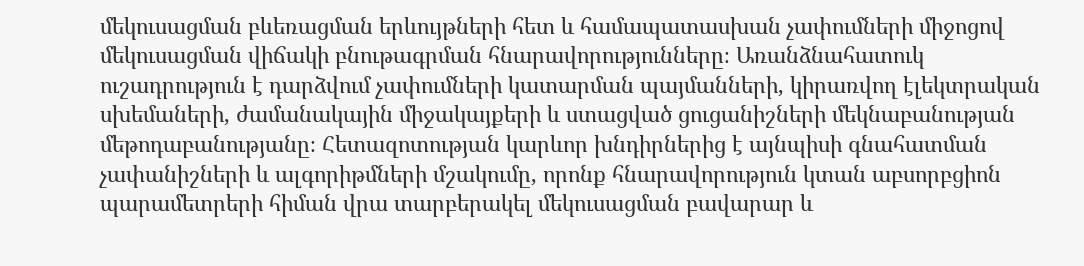մեկուսացման բևեռացման երևույթների հետ և համապատասխան չափումների միջոցով մեկուսացման վիճակի բնութագրման հնարավորությունները։ Առանձնահատուկ ուշադրություն է դարձվում չափումների կատարման պայմանների, կիրառվող էլեկտրական սխեմաների, ժամանակային միջակայքերի և ստացված ցուցանիշների մեկնաբանության մեթոդաբանությանը։ Հետազոտության կարևոր խնդիրներից է այնպիսի գնահատման չափանիշների և ալգորիթմների մշակումը, որոնք հնարավորություն կտան աբսորբցիոն պարամետրերի հիման վրա տարբերակել մեկուսացման բավարար և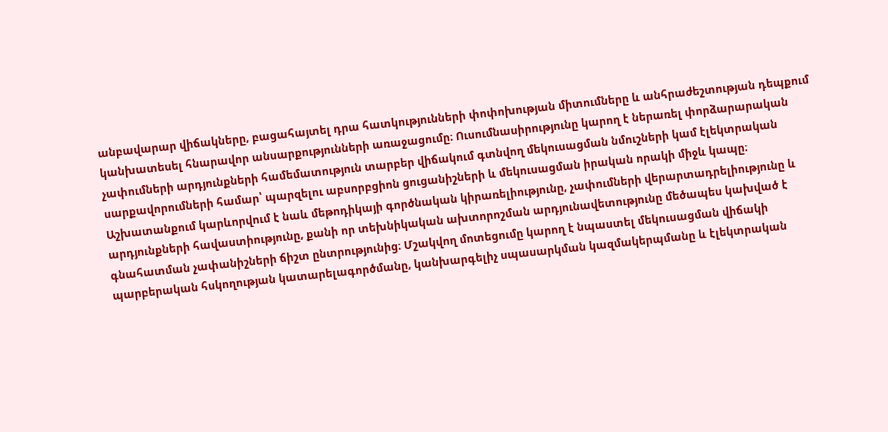անբավարար վիճակները, բացահայտել դրա հատկությունների փոփոխության միտումները և անհրաժեշտության դեպքում կանխատեսել հնարավոր անսարքությունների առաջացումը։ Ուսումնասիրությունը կարող է ներառել փորձարարական չափումների արդյունքների համեմատություն տարբեր վիճակում գտնվող մեկուսացման նմուշների կամ էլեկտրական սարքավորումների համար՝ պարզելու աբսորբցիոն ցուցանիշների և մեկուսացման իրական որակի միջև կապը։ Աշխատանքում կարևորվում է նաև մեթոդիկայի գործնական կիրառելիությունը, չափումների վերարտադրելիությունը և արդյունքների հավաստիությունը, քանի որ տեխնիկական ախտորոշման արդյունավետությունը մեծապես կախված է գնահատման չափանիշների ճիշտ ընտրությունից։ Մշակվող մոտեցումը կարող է նպաստել մեկուսացման վիճակի պարբերական հսկողության կատարելագործմանը, կանխարգելիչ սպասարկման կազմակերպմանը և էլեկտրական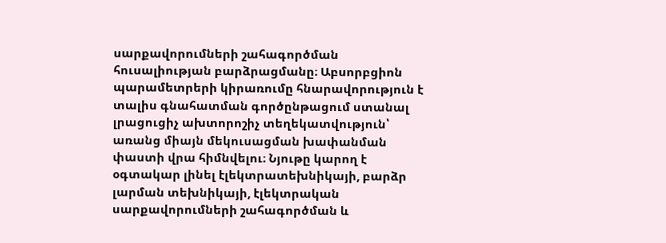սարքավորումների շահագործման հուսալիության բարձրացմանը։ Աբսորբցիոն պարամետրերի կիրառումը հնարավորություն է տալիս գնահատման գործընթացում ստանալ լրացուցիչ ախտորոշիչ տեղեկատվություն՝ առանց միայն մեկուսացման խափանման փաստի վրա հիմնվելու։ Նյութը կարող է օգտակար լինել էլեկտրատեխնիկայի, բարձր լարման տեխնիկայի, էլեկտրական սարքավորումների շահագործման և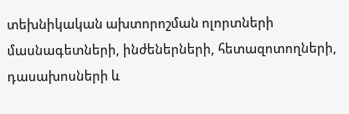տեխնիկական ախտորոշման ոլորտների մասնագետների, ինժեներների, հետազոտողների, դասախոսների և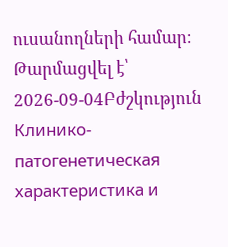ուսանողների համար։
Թարմացվել է՝ 2026-09-04Բժշկություն
Клинико-патогенетическая характеристика и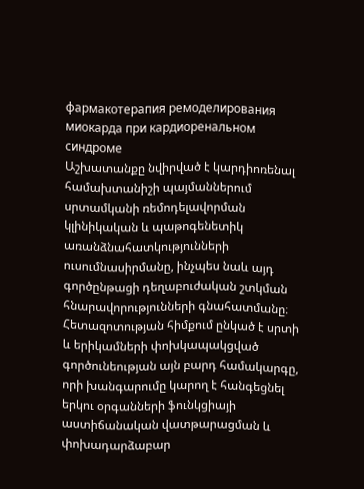фармакотерапия ремоделирования миокарда при кардиоренальном синдроме
Աշխատանքը նվիրված է կարդիոռենալ համախտանիշի պայմաններում սրտամկանի ռեմոդելավորման կլինիկական և պաթոգենետիկ առանձնահատկությունների ուսումնասիրմանը, ինչպես նաև այդ գործընթացի դեղաբուժական շտկման հնարավորությունների գնահատմանը։ Հետազոտության հիմքում ընկած է սրտի և երիկամների փոխկապակցված գործունեության այն բարդ համակարգը, որի խանգարումը կարող է հանգեցնել երկու օրգանների ֆունկցիայի աստիճանական վատթարացման և փոխադարձաբար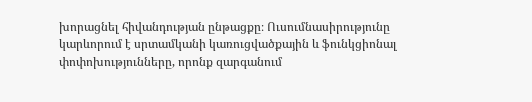խորացնել հիվանդության ընթացքը։ Ուսումնասիրությունը կարևորում է սրտամկանի կառուցվածքային և ֆունկցիոնալ փոփոխությունները, որոնք զարգանում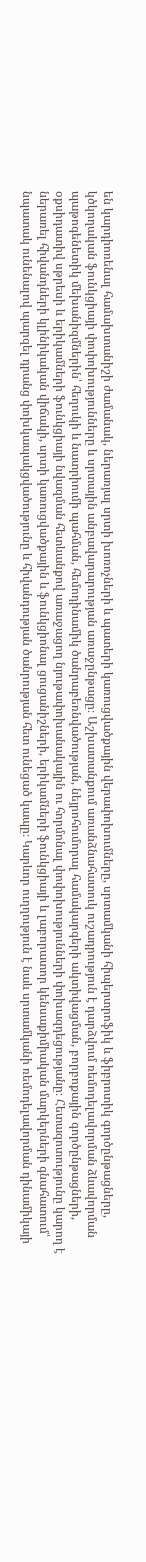են կարդիոռենալ համախտանիշի ժամանակ, ներառյալ սրտի խոռոչների և պատերի կառուցվածքային վերափոխումները, սրտամկանի հիպերտրոֆիկ և ֆիբրոտիկ գործընթացները, կծկողական ֆունկցիայի փոփոխությունները և սրտային անբավարարության առաջընթացը։ Աշխատանքում առանձնահատուկ ուշադրություն է դարձվում ռեմոդելավորման ձևավորման պաթոգենետիկ մեխանիզմներին՝ հեղուկի և նատրիումի պահման, հեմոդինամիկ ծանրաբեռնվածության, նեյրոհումորալ համակարգերի ակտիվացման, բորբոքային գործընթացների, օքսիդատիվ սթրեսի և երիկամների ֆունկցիայի նվազման հետևանքով առաջացող նյութափոխանակային ու հորմոնալ փոփոխությունների փոխազդեցությանը։ Հետազոտությունը կարող է ներառել հիվանդների կլինիկական վիճակի, սրտի կառուցվածքային և ֆունկցիոնալ ցուցանիշների, երիկամների ֆունկցիայի և լաբորատոր կենսաքիմիական մարկերների գնահատում՝ նպատակ ունենալով պարզել դրանց փոխկապակցվածությունը և հիվանդության ծանրության հետ ունեցած կապը։ Կարևոր ուղղություն է նաև սրտամկանի ռեմոդելավորման դինամիկայի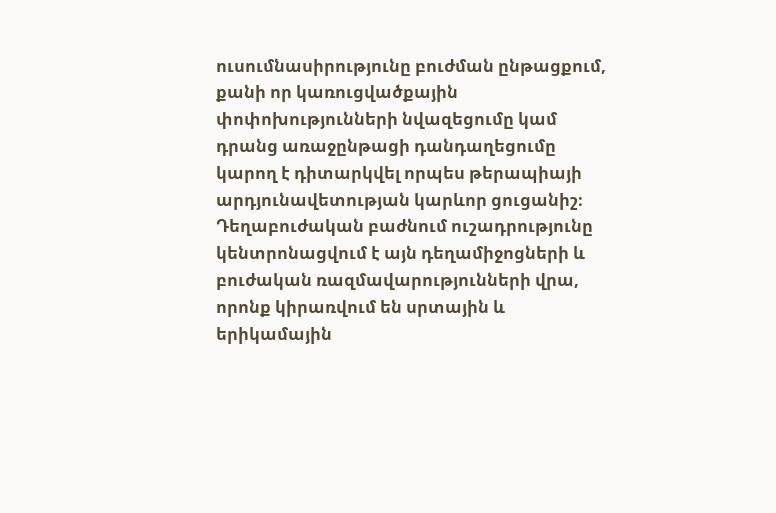ուսումնասիրությունը բուժման ընթացքում, քանի որ կառուցվածքային փոփոխությունների նվազեցումը կամ դրանց առաջընթացի դանդաղեցումը կարող է դիտարկվել որպես թերապիայի արդյունավետության կարևոր ցուցանիշ։ Դեղաբուժական բաժնում ուշադրությունը կենտրոնացվում է այն դեղամիջոցների և բուժական ռազմավարությունների վրա, որոնք կիրառվում են սրտային և երիկամային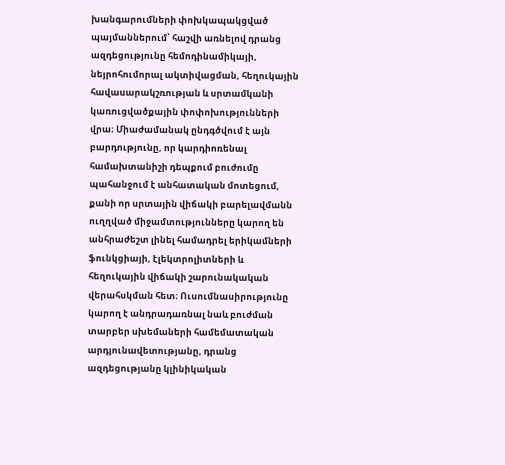խանգարումների փոխկապակցված պայմաններում՝ հաշվի առնելով դրանց ազդեցությունը հեմոդինամիկայի, նեյրոհումորալ ակտիվացման, հեղուկային հավասարակշռության և սրտամկանի կառուցվածքային փոփոխությունների վրա։ Միաժամանակ ընդգծվում է այն բարդությունը, որ կարդիոռենալ համախտանիշի դեպքում բուժումը պահանջում է անհատական մոտեցում, քանի որ սրտային վիճակի բարելավմանն ուղղված միջամտությունները կարող են անհրաժեշտ լինել համադրել երիկամների ֆունկցիայի, էլեկտրոլիտների և հեղուկային վիճակի շարունակական վերահսկման հետ։ Ուսումնասիրությունը կարող է անդրադառնալ նաև բուժման տարբեր սխեմաների համեմատական արդյունավետությանը, դրանց ազդեցությանը կլինիկական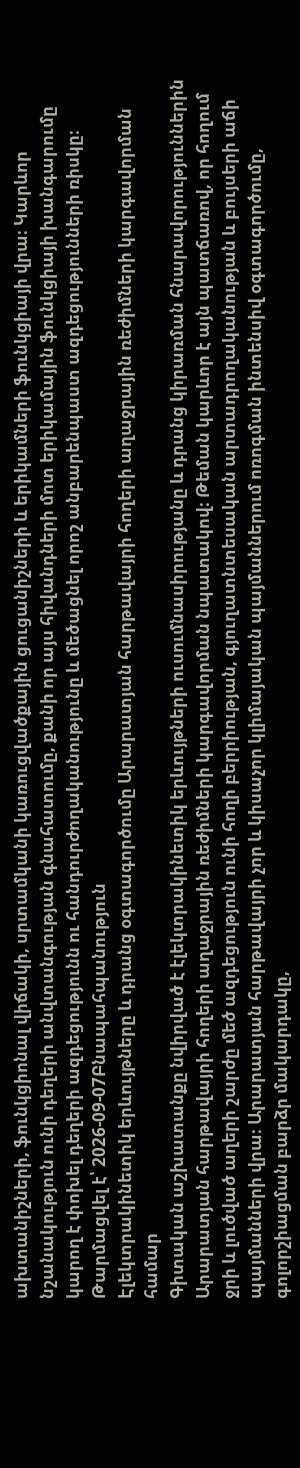ախտանիշների, ֆունկցիոնալ վիճակի, սրտամկանի կառուցվածքային ցուցանիշների և երիկամների ֆունկցիայի վրա։ Կարևոր նշանակություն ունի դեղերի անվտանգության գնահատումը, քանի որ այս հիվանդների մոտ երիկամային ֆունկցիայի խանգարումը կարող է փոխել դեղերի ազդեցությունն ու հանդուրժողականությունը և մեծացնել որոշ անբարենպաստ ազդեցությունների ռիսկը։
Թարմացվել է՝ 2026-09-07Բնապահպանություն
Էլեկտրակինետիկ երևույթները և դրանց օգտագործումը Արարատյան հարթավայրի հողերի աղաջրային ռեժիմների կարգավորման համար
Գիտական աշխատանքը նվիրված է էլեկտրակինետիկ երևույթների ուսումնասիրությանը և դրանց կիրառման հնարավորություններին Արարատյան հարթավայրի հողերի աղաջրային ռեժիմների կարգավորման նպատակով։ Թեման կարևոր է այն պատճառով, որ հողում ջրի և լուծված աղերի շարժը մեծ ազդեցություն ունի հողի բերրիության, գյուղատնտեսական արտադրողականության և բույսերի աճի պայմանների վրա։ Արարատյան հարթավայրի չոր և կիսաչոր կլիմայական պայմաններում ոռոգման ինտենսիվ օգտագործումը, գոլորշիացման բարձր մակարդակը,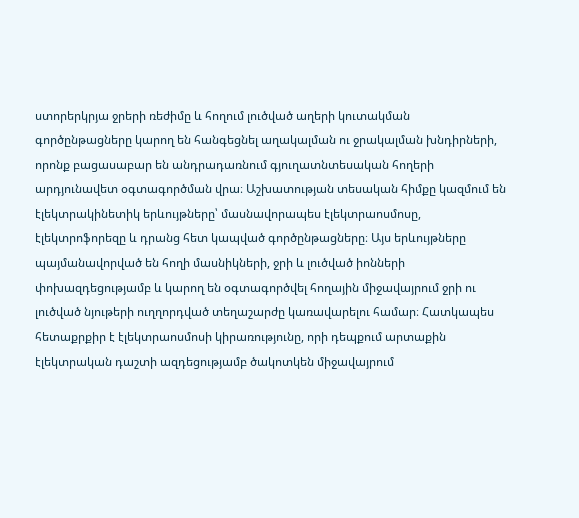ստորերկրյա ջրերի ռեժիմը և հողում լուծված աղերի կուտակման գործընթացները կարող են հանգեցնել աղակալման ու ջրակալման խնդիրների, որոնք բացասաբար են անդրադառնում գյուղատնտեսական հողերի արդյունավետ օգտագործման վրա։ Աշխատության տեսական հիմքը կազմում են էլեկտրակինետիկ երևույթները՝ մասնավորապես էլեկտրաոսմոսը, էլեկտրոֆորեզը և դրանց հետ կապված գործընթացները։ Այս երևույթները պայմանավորված են հողի մասնիկների, ջրի և լուծված իոնների փոխազդեցությամբ և կարող են օգտագործվել հողային միջավայրում ջրի ու լուծված նյութերի ուղղորդված տեղաշարժը կառավարելու համար։ Հատկապես հետաքրքիր է էլեկտրաոսմոսի կիրառությունը, որի դեպքում արտաքին էլեկտրական դաշտի ազդեցությամբ ծակոտկեն միջավայրում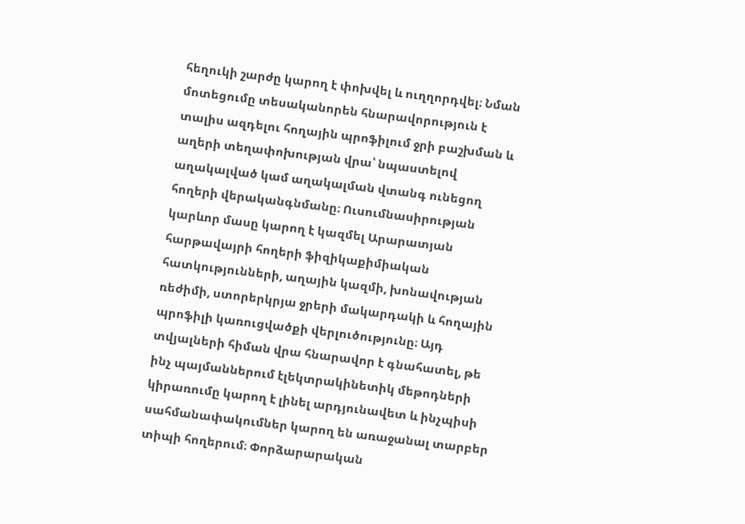հեղուկի շարժը կարող է փոխվել և ուղղորդվել։ Նման մոտեցումը տեսականորեն հնարավորություն է տալիս ազդելու հողային պրոֆիլում ջրի բաշխման և աղերի տեղափոխության վրա՝ նպաստելով աղակալված կամ աղակալման վտանգ ունեցող հողերի վերականգնմանը։ Ուսումնասիրության կարևոր մասը կարող է կազմել Արարատյան հարթավայրի հողերի ֆիզիկաքիմիական հատկությունների, աղային կազմի, խոնավության ռեժիմի, ստորերկրյա ջրերի մակարդակի և հողային պրոֆիլի կառուցվածքի վերլուծությունը։ Այդ տվյալների հիման վրա հնարավոր է գնահատել, թե ինչ պայմաններում էլեկտրակինետիկ մեթոդների կիրառումը կարող է լինել արդյունավետ և ինչպիսի սահմանափակումներ կարող են առաջանալ տարբեր տիպի հողերում։ Փորձարարական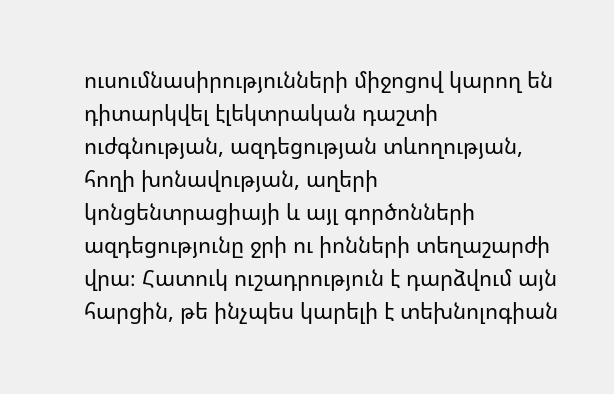ուսումնասիրությունների միջոցով կարող են դիտարկվել էլեկտրական դաշտի ուժգնության, ազդեցության տևողության, հողի խոնավության, աղերի կոնցենտրացիայի և այլ գործոնների ազդեցությունը ջրի ու իոնների տեղաշարժի վրա։ Հատուկ ուշադրություն է դարձվում այն հարցին, թե ինչպես կարելի է տեխնոլոգիան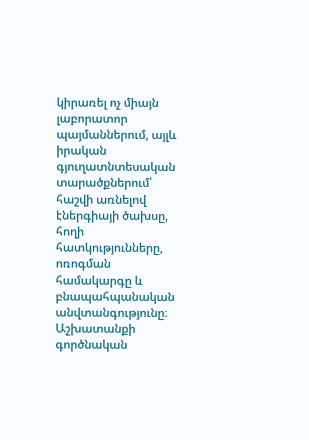կիրառել ոչ միայն լաբորատոր պայմաններում, այլև իրական գյուղատնտեսական տարածքներում՝ հաշվի առնելով էներգիայի ծախսը, հողի հատկությունները, ոռոգման համակարգը և բնապահպանական անվտանգությունը։ Աշխատանքի գործնական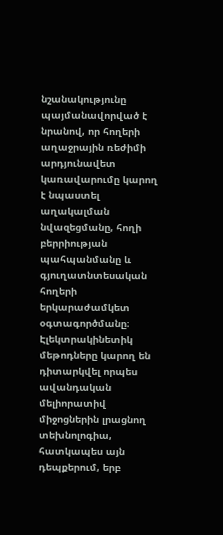նշանակությունը պայմանավորված է նրանով, որ հողերի աղաջրային ռեժիմի արդյունավետ կառավարումը կարող է նպաստել աղակալման նվազեցմանը, հողի բերրիության պահպանմանը և գյուղատնտեսական հողերի երկարաժամկետ օգտագործմանը։ Էլեկտրակինետիկ մեթոդները կարող են դիտարկվել որպես ավանդական մելիորատիվ միջոցներին լրացնող տեխնոլոգիա, հատկապես այն դեպքերում, երբ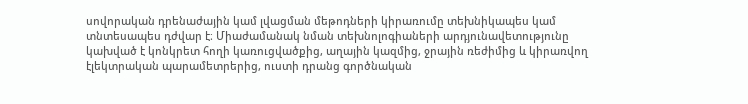սովորական դրենաժային կամ լվացման մեթոդների կիրառումը տեխնիկապես կամ տնտեսապես դժվար է։ Միաժամանակ նման տեխնոլոգիաների արդյունավետությունը կախված է կոնկրետ հողի կառուցվածքից, աղային կազմից, ջրային ռեժիմից և կիրառվող էլեկտրական պարամետրերից, ուստի դրանց գործնական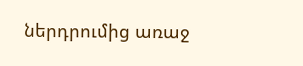ներդրումից առաջ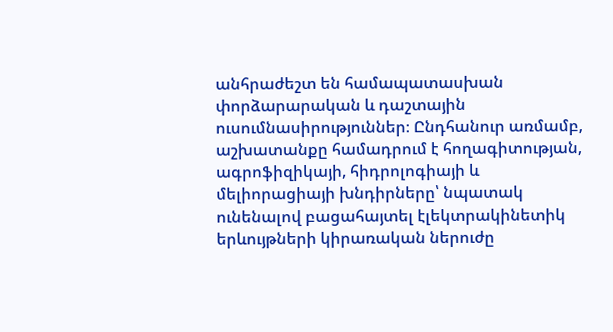անհրաժեշտ են համապատասխան փորձարարական և դաշտային ուսումնասիրություններ։ Ընդհանուր առմամբ, աշխատանքը համադրում է հողագիտության, ագրոֆիզիկայի, հիդրոլոգիայի և մելիորացիայի խնդիրները՝ նպատակ ունենալով բացահայտել էլեկտրակինետիկ երևույթների կիրառական ներուժը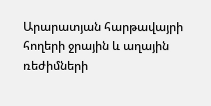Արարատյան հարթավայրի հողերի ջրային և աղային ռեժիմների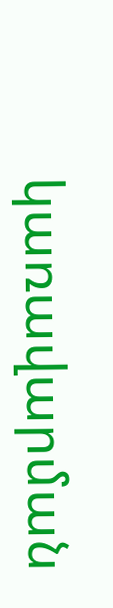կառավարման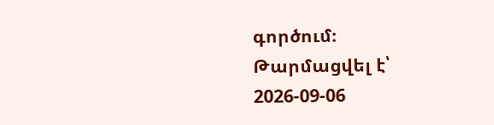գործում։
Թարմացվել է՝ 2026-09-06